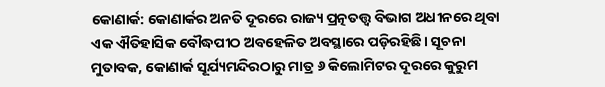କୋଣାର୍କ: କୋଣାର୍କର ଅନତି ଦୂରରେ ରାଜ୍ୟ ପ୍ରତ୍ନତତ୍ତ୍ବ ବିଭାଗ ଅଧୀନରେ ଥିବା ଏକ ଐତିହାସିକ ବୌଦ୍ଧପୀଠ ଅବହେଳିତ ଅବସ୍ଥାରେ ପଡ଼ିରହିଛି। ସୂଚନା ମୁତାବକ, କୋଣାର୍କ ସୂର୍ଯ୍ୟମନ୍ଦିରଠାରୁ ମାତ୍ର ୬ କିଲୋମିଟର ଦୂରରେ କୁରୁମ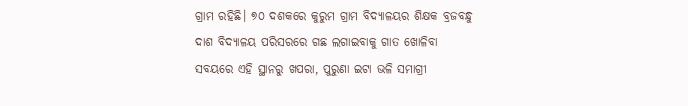ଗ୍ରାମ ରହିଛି। ୭୦ ଦଶକରେ କୁରୁମ ଗ୍ରାମ ବିଦ୍ୟାଳୟର ଶିକ୍ଷକ ବ୍ରଜବନ୍ଧୁ ଦାଶ ବିଦ୍ୟାଳୟ ପରିସରରେ ଗଛ ଲଗାଇବାକୁ ଗାତ ଖୋଳିବା ସବୟରେ ଏହି ସ୍ଥାନରୁ ଖପରା, ପୁରୁଣା ଇଟା ଭଳି ସମାଗ୍ରୀ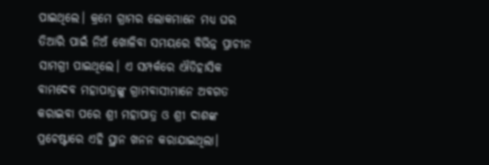ପାଇଥିଲେ। କ୍ରମେ ଗ୍ରାମର ଲୋକମାନେ ମଧ୍ୟ ଘର ତିଆରି ପାଇଁ ନିଅଁ ଖୋଳିବା ସମୟରେ ବିଭିନ୍ନ ପ୍ରାଚୀନ ସାମଗ୍ରୀ ପାଇଥିଲେ। ଏ ସମ୍ପର୍କରେ ଐତିହାସିକ ବାମଦେବ ମହାପାତ୍ରଙ୍କୁ ଗ୍ରାମବାସୀମାନେ ଅବଗତ କରାଇବା ପରେ ଶ୍ରୀ ମହାପାତ୍ର ଓ ଶ୍ରୀ ଦାଶଙ୍କ ପ୍ରଚେଷ୍ଟାରେ ଏହି ସ୍ଥାନ ଖନନ କରାଯାଇଥିଲା।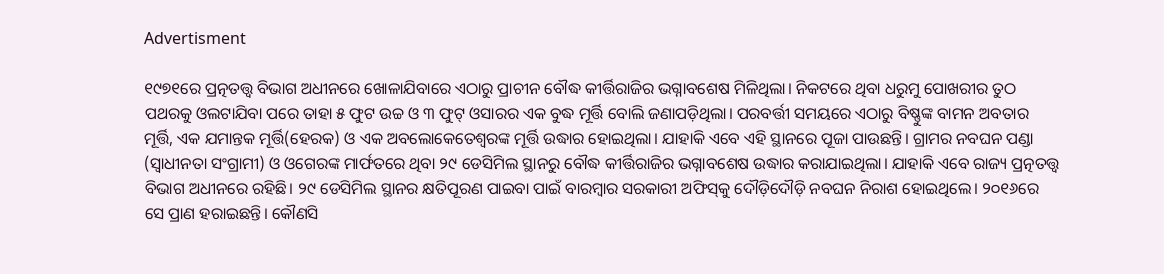Advertisment

୧୯୭୧ରେ ପ୍ରତ୍ନତତ୍ତ୍ବ ବିଭାଗ ଅଧୀନରେ ଖୋଳାଯିବାରେ ଏଠାରୁ ପ୍ରାଚୀନ ବୌଦ୍ଧ କୀର୍ତ୍ତିରାଜିର ଭଗ୍ନାବଶେଷ ମିଳିଥିଲା। ନିକଟରେ ଥିବା ଧରୁମୁ ପୋଖରୀର ତୁଠ ପଥରକୁ ଓଲଟାଯିବା ପରେ ତାହା ୫ ଫୁଟ ଉଚ୍ଚ ଓ ୩ ଫୁଟ୍ ଓସାରର ଏକ ବୁଦ୍ଧ ମୂର୍ତ୍ତି ବୋଲି ଜଣାପଡ଼ିଥିଲା। ପରବର୍ତ୍ତୀ ସମୟରେ ଏଠାରୁ ବିଷ୍ଣୁଙ୍କ ବାମନ ଅବତାର ମୂର୍ତ୍ତି, ଏକ ଯମାନ୍ତକ ମୂର୍ତ୍ତି(ହେରକ) ଓ ଏକ ଅବଲୋକେତେଶ୍ବରଙ୍କ ମୂର୍ତ୍ତି ଉଦ୍ଧାର ହୋଇଥିଲା। ଯାହାକି ଏବେ ଏହି ସ୍ଥାନରେ ପୂଜା ପାଉଛନ୍ତି। ଗ୍ରାମର ନବଘନ ପଣ୍ଡା (ସ୍ବାଧୀନତା ସଂଗ୍ରାମୀ) ଓ ଓଗେରଙ୍କ ମାର୍ଫତରେ ଥିବା ୨୯ ଡେସିମିଲ ସ୍ଥାନରୁ ବୌଦ୍ଧ କୀର୍ତ୍ତିରାଜିର ଭଗ୍ନାବଶେଷ ଉଦ୍ଧାର କରାଯାଇଥିଲା। ଯାହାକି ଏବେ ରାଜ୍ୟ ପ୍ରତ୍ନତତ୍ତ୍ବ ବିଭାଗ ଅଧୀନରେ ରହିଛି। ୨୯ ଡେସିମିଲ ସ୍ଥାନର କ୍ଷତିପୂରଣ ପାଇବା ପାଇଁ ବାରମ୍ବାର ସରକାରୀ ଅଫିସ୍‌କୁ ଦୌଡ଼ିଦୌଡ଼ି ନବଘନ ନିରାଶ ହୋଇଥିଲେ। ୨୦୧୬ରେ ସେ ପ୍ରାଣ ହରାଇଛନ୍ତି। କୌଣସି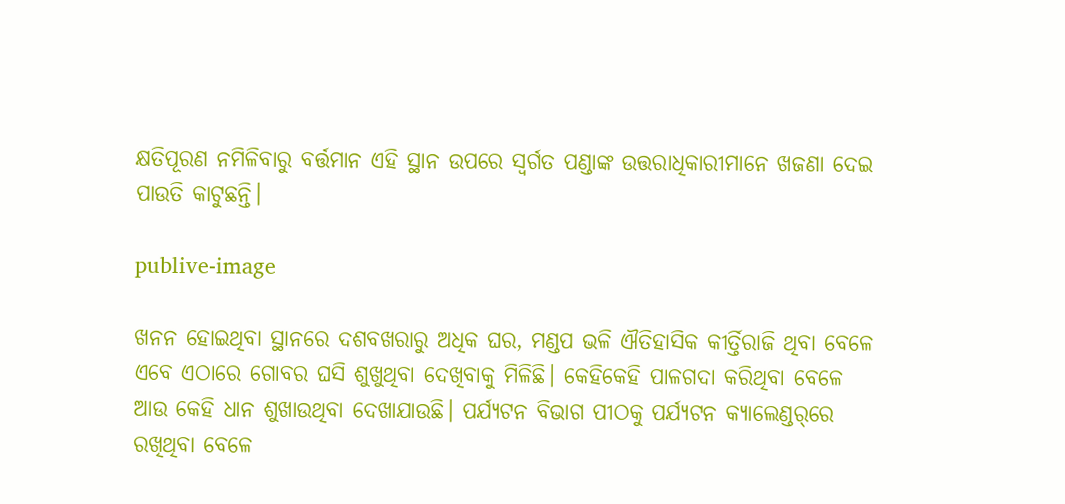କ୍ଷତିପୂରଣ ନମିଳିବାରୁ ବର୍ତ୍ତମାନ ଏହି ସ୍ଥାନ ଉପରେ ସ୍ବର୍ଗତ ପଣ୍ଡାଙ୍କ ଉତ୍ତରାଧିକାରୀମାନେ ଖଜଣା ଦେଇ ପାଉତି କାଟୁଛନ୍ତି।

publive-image

ଖନନ ହୋଇଥିବା ସ୍ଥାନରେ ଦଶବଖରାରୁ ଅଧିକ ଘର, ମଣ୍ଡପ ଭଳି ଐତିହାସିକ କୀର୍ତ୍ତିରାଜି ଥିବା ବେଳେ ଏବେ ଏଠାରେ ଗୋବର ଘସି ଶୁଖୁଥିବା ଦେଖିବାକୁ ମିଳିଛି। କେହିକେହି ପାଳଗଦା କରିଥିବା ବେଳେ ଆଉ କେହି ଧାନ ଶୁଖାଉଥିବା ଦେଖାଯାଉଛି। ପର୍ଯ୍ୟଟନ ବିଭାଗ ପୀଠକୁ ପର୍ଯ୍ୟଟନ କ୍ୟାଲେଣ୍ଡର୍‌ରେ ରଖିଥିବା ବେଳେ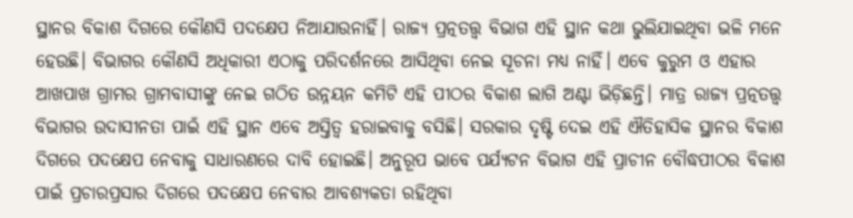ସ୍ଥାନର ବିକାଶ ଦିଗରେ କୌଣସି ପଦକ୍ଷେପ ନିଆଯାଉନାହିଁ। ରାଜ୍ୟ ପ୍ରତ୍ନତତ୍ତ୍ବ ବିଭାଗ ଏହି ସ୍ଥାନ କଥା ଭୁଲିଯାଇଥିବା ଭଳି ମନେ ହେଉଛି। ବିଭାଗର କୌଣସି ଅଧିକାରୀ ଏଠାକୁ ପରିଦର୍ଶନରେ ଆସିଥିବା ନେଇ ସୂଚନା ମଧ୍ୟ ନାହିଁ। ଏବେ କୁରୁମ ଓ ଏହାର ଆଖପାଖ ଗ୍ରାମର ଗ୍ରାମବାସୀଙ୍କୁ ନେଇ ଗଠିତ ଉନ୍ନୟନ କମିଟି ଏହି ପୀଠର ବିକାଶ ଲାଗି ଅଣ୍ଟା ଭିଡ଼ିଛନ୍ତି। ମାତ୍ର ରାଜ୍ୟ ପ୍ରତ୍ନତତ୍ତ୍ବ ବିଭାଗର ଉଦାସୀନତା ପାଇଁ ଏହି ସ୍ଥାନ ଏବେ ଅସ୍ତିତ୍ବ ହରାଇବାକୁ ବସିଛି। ସରକାର ଦୃଷ୍ଟି ଦେଇ ଏହି ଐତିହାସିକ ସ୍ଥାନର ବିକାଶ ଦିଗରେ ପଦକ୍ଷେପ ନେବାକୁ ସାଧାରଣରେ ଦାବି ହୋଇଛି। ଅନୁରୂପ ଭାବେ ପର୍ଯ୍ୟଟନ ବିଭାଗ ଏହି ପ୍ରାଚୀନ ବୌଦ୍ଧପୀଠର ବିକାଶ ପାଇଁ ପ୍ରଚାରପ୍ରସାର ଦିଗରେ ପଦକ୍ଷେପ ନେବାର ଆବଶ୍ୟକତା ରହିଥିବା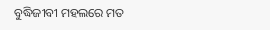ବୁଦ୍ଧିଜୀବୀ ମହଲରେ ମତ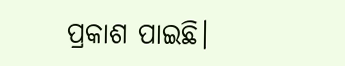ପ୍ରକାଶ ପାଇଛି।